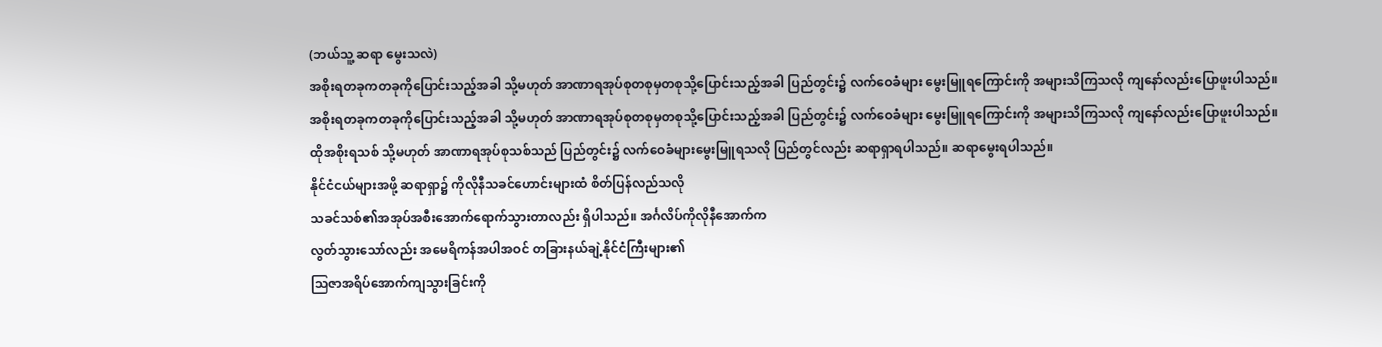(ဘယ်သူ့ ဆရာ မွေးသလဲ)
အစိုးရတခုကတခုကိုပြောင်းသည့်အခါ သို့မဟုတ် အာဏာရအုပ်စုတစုမှတစုသို့ပြောင်းသည့်အခါ ပြည်တွင်း၌ လက်ဝေခံများ မွေးမြူရကြောင်းကို အများသိကြသလို ကျနော်လည်းပြောဖူးပါသည်။
အစိုးရတခုကတခုကိုပြောင်းသည့်အခါ သို့မဟုတ် အာဏာရအုပ်စုတစုမှတစုသို့ပြောင်းသည့်အခါ ပြည်တွင်း၌ လက်ဝေခံများ မွေးမြူရကြောင်းကို အများသိကြသလို ကျနော်လည်းပြောဖူးပါသည်။
ထိုအစိုးရသစ် သို့မဟုတ် အာဏာရအုပ်စုသစ်သည် ပြည်တွင်း၌ လက်ဝေခံများမွေးမြူရသလို ပြည်တွင်လည်း ဆရာရှာရပါသည်။ ဆရာမွေးရပါသည်။
နိုင်ငံငယ်များအဖို့ ဆရာရှာ၌ ကိုလိုနီသခင်ဟောင်းများထံ စိတ်ပြန်လည်သလို
သခင်သစ်၏အအုပ်အစီးအောက်ရောက်သွားတာလည်း ရှိပါသည်။ အင်္ဂလိပ်ကိုလိုနီအောက်က
လွတ်သွားသော်လည်း အမေရိကန်အပါအဝင် တခြားနယ်ချဲ့နိုင်ငံကြီးများ၏
သြဇာအရိပ်အောက်ကျသွားခြင်းကို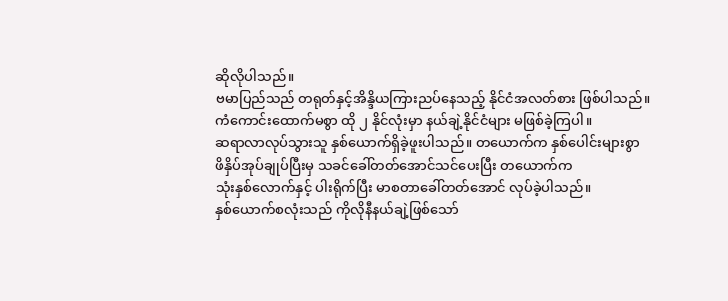ဆိုလိုပါသည်။
ဗမာပြည်သည် တရုတ်နှင့်အိန္ဒိယကြားညပ်နေသည့် နိုင်ငံအလတ်စား ဖြစ်ပါသည်။
ကံကောင်းထောက်မစွာ ထို ၂ နိုင်လုံးမှာ နယ်ချဲ့နိုင်ငံများ မဖြစ်ခဲ့ကြပါ။
ဆရာလာလုပ်သွားသူ နှစ်ယောက်ရှိခဲ့ဖူးပါသည်။ တယောက်က နှစ်ပေါင်းများစွာ
ဖိနှိပ်အုပ်ချုပ်ပြီးမှ သခင်ခေါ်တတ်အောင်သင်ပေးပြီး တယောက်က
သုံးနှစ်လောက်နှင့် ပါးရိုက်ပြီး မာစတာခေါ်တတ်အောင် လုပ်ခဲ့ပါသည်။
နှစ်ယောက်စလုံးသည် ကိုလိုနီနယ်ချဲ့ဖြစ်သော်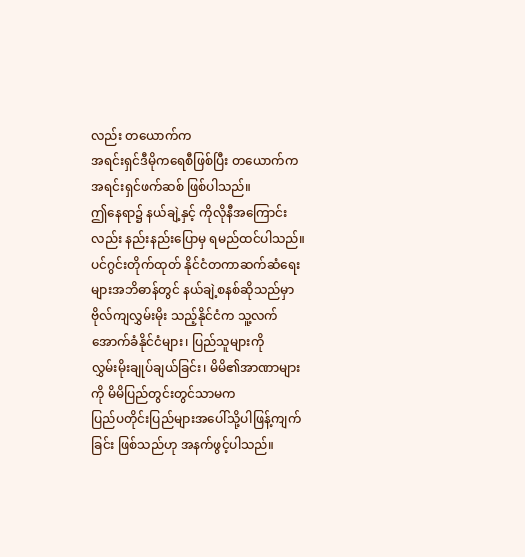လည်း တယောက်က
အရင်းရှင်ဒီမိုကရေစီဖြစ်ပြီး တယောက်က အရင်းရှင်ဖက်ဆစ် ဖြစ်ပါသည်။
ဤနေရာ၌ နယ်ချဲ့နှင့် ကိုလိုနီအကြောင်းလည်း နည်းနည်းပြောမှ ရမည်ထင်ပါသည်။
ပင်ဂွင်းတိုက်ထုတ် နိုင်ငံတကာဆက်ဆံရေးများအဘိဓာန်တွင် နယ်ချဲ့စနစ်ဆိုသည်မှာ
ဗိုလ်ကျလွှမ်းမိုး သည့်နိုင်ငံက သူ့လက်အောက်ခံနိုင်ငံများ၊ ပြည်သူများကို
လွှမ်းမိုးချုပ်ချယ်ခြင်း၊ မိမိ၏အာဏာများကို မိမိပြည်တွင်းတွင်သာမက
ပြည်ပတိုင်းပြည်များအပေါ်သို့ပါဖြန့်ကျက်ခြင်း ဖြစ်သည်ဟု အနက်ဖွင့်ပါသည်။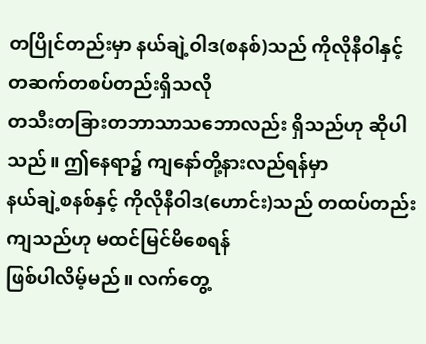တပြိုင်တည်းမှာ နယ်ချဲ့ဝါဒ(စနစ်)သည် ကိုလိုနီဝါနှင့် တဆက်တစပ်တည်းရှိသလို
တသီးတခြားတဘာသာသဘောလည်း ရှိသည်ဟု ဆိုပါသည်။ ဤနေရာ၌ ကျနော်တို့နားလည်ရန်မှာ
နယ်ချဲ့စနစ်နှင့် ကိုလိုနီဝါဒ(ဟောင်း)သည် တထပ်တည်းကျသည်ဟု မထင်မြင်မိစေရန်
ဖြစ်ပါလိမ့်မည်။ လက်တွေ့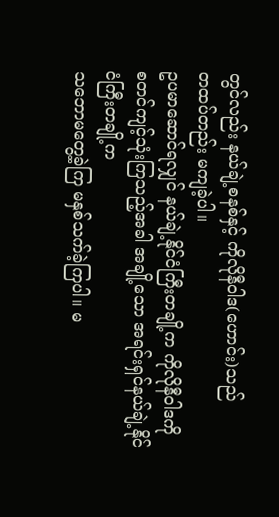တွင်လည်း နယ်ချဲ့စနစ်နှင့် ကိုလိုနီဝါဒ(ဟောင်း)သည်
တထပ်တည်း မကျခဲ့ပါ။
ဥပမာဆောင်ရလျှင် နယ်ချဲ့နိုင်ငံကြီးတချို့က ကိုလိုနီဝါဒကို
စတင်ကျင့်သုံးကြသည့်အခါ အချို့သော အရင်းရှင်နယ်ချဲ့နိုင်ငံကြီးတချို့က
သဘောမတွေ့ခဲ့ကြ မနှစ်သက်ခဲ့ကြပါ။ မ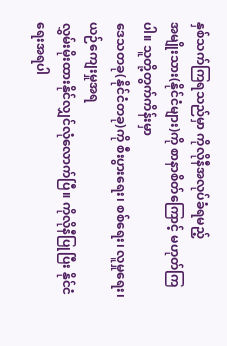နှစ်သက်ကြရသည်မှာ ကိုလိုနီအလုပ်ခံရမည့်
အမျိုးသား(နိုင်ငံများ)ကို စာနာစိတ်ကြောင့် မဟုတ်ကြပါ။ သူတို့တွက်ကိန်းမှာ
ဒေသတခု(နိုင်ငံတခု)ကို စီးပွားရေး၊ စစ်ရေး၊ လူမှုရေး၊ ယဉ်ကျေးမှုအရ
လွှမ်းမိုးထားနိုင်လျှင်လုံလောက်ပြီ။ ကိုလိုနီပြုပြီး နိုင်ငံရေးအရပါ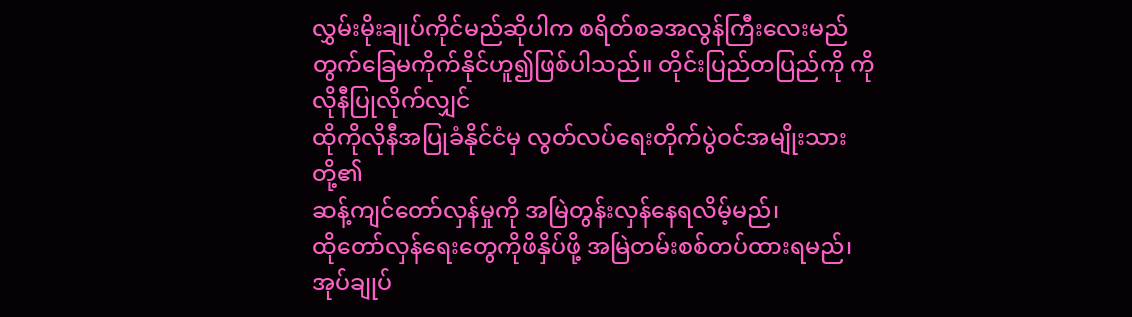လွှမ်းမိုးချုပ်ကိုင်မည်ဆိုပါက စရိတ်စခအလွန်ကြီးလေးမည်
တွက်ခြေမကိုက်နိုင်ဟူ၍ဖြစ်ပါသည်။ တိုင်းပြည်တပြည်ကို ကိုလိုနီပြုလိုက်လျှင်
ထိုကိုလိုနီအပြုခံနိုင်ငံမှ လွတ်လပ်ရေးတိုက်ပွဲဝင်အမျိုးသားတို့၏
ဆန့်ကျင်တော်လှန်မှုကို အမြဲတွန်းလှန်နေရလိမ့်မည်၊
ထိုတော်လှန်ရေးတွေကိုဖိနှိပ်ဖို့ အမြဲတမ်းစစ်တပ်ထားရမည်၊ အုပ်ချုပ်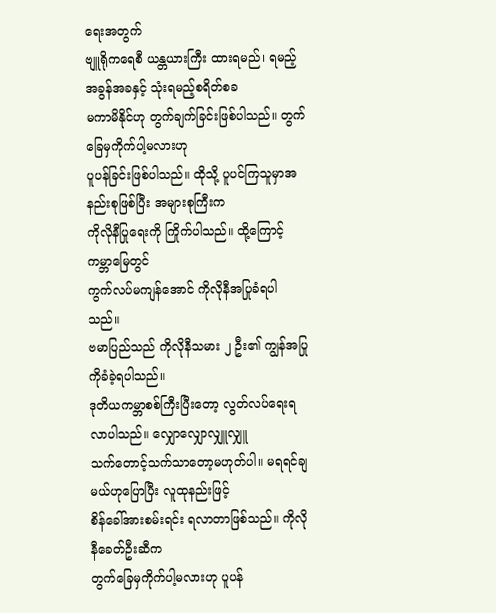ရေးအတွက်
ဗျူရိုကရေစီ ယန္တယားကြီး ထားရမည်၊ ရမည့်အခွန်အခနှင့် သုံးရမည့်စရိတ်စခ
မကာမိနိုင်ဟု တွက်ချက်ခြင်းဖြစ်ပါသည်။ တွက်ခြေမှကိုက်ပါ့မလားဟု
ပူပန်ခြင်းဖြစ်ပါသည်။ ထိုသို့ ပူပင်ကြသူမှာအနည်းစုဖြစ်ပြီး အများစုကြီးက
ကိုလိုနီပြုရေးကို ကြိုက်ပါသည်။ ထို့ကြောင့် ကမ္ဘာမြေတွင်
ကွက်လပ်မကျန်အောင် ကိုလိုနီအပြုခံရပါသည်။
ဗမာပြည်သည် ကိုလိုနီသမား ၂ ဦး၏ ကျွန်အပြုကိုခံခဲ့ရပါသည်။
ဒုတိယကမ္ဘာစစ်ကြီးပြီးတော့ လွတ်လပ်ရေးရလာပါသည်။ လျှောလျှောလျှူလျှူ
သက်တောင့်သက်သာတော့မဟုတ်ပါ။ မရရင်ချမယ်ဟုပြောပြီး လူထုနည်းဖြင့်
စိန်ခေါ်အားစမ်းရင်း ရလာတာဖြစ်သည်။ ကိုလိုနီခေတ်ဦးဆီက
တွက်ခြေမှကိုက်ပါ့မလားဟု ပူပန်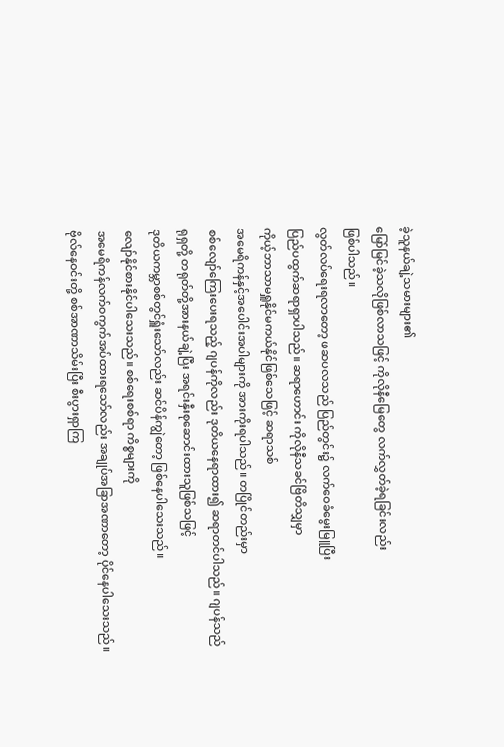ခဲ့သူနယ်ချဲ့သမားများ၏
မြော်မြင်ခဲ့သလိုဖြစ်လာသဖြင့် ကိုလိုနီမြေတွေ လက်လွှတ်ခဲ့ရခြင်းလည်း
ဖြစ်ပါသည်။
လွတ်လပ်ရေးရလာတော့ ဖဆပလသည် ပြည်တွင်း၌ လက်ဝေခံမွေးမြူပြီး
ပြည်ပထွက်ဆရာရှာပါသည်။ ဆရာဟောင်း ကိုလိုနီသခင်ဗြိတိသျှမှာ
ကိုယ့်ဘာသာမရှူနိုင်မကယ်နိုင်ဖြစ်သေဖြင့် ဆရာသစ်
အမေရိကန်နှင့်အပေါင်းအပါများကို အားကိုးရပါသည်။ တပြိုင်တည်းမှာ
စစ်လျော်ကြေးပေးရသည့် ဂျပန်ကိုလည်း ဒုတိယနေရာထား၍ ဆရာတင်ပါသည်။ ဂျပန်သည်
ရုရှတို့ တရုတ်တို့အားနယ်ချဲ့ပြီး အရင်းနှီးစုဆောင်းထားသူဖြစ်သဖြင့်
ဒုတိယကမ္ဘာစစ်တွင်ရှူံးသော်လည်း ဆင်ပိန်ကျွဲတော့ ဖြစ်နေပါသေးသည်။
လျော်နိုင်စားနိုင်ပါသေးသည်။ စစ်ရေးစစ်ရာ ကိစ္စများကို
အမေရိကန်လက်ဝကွက်အပ်ထားရသော်လည်း အချုပ်အခြာအဏာတော့ ပိုင်နေပါသေးသည်။
ဗိုလ်နေဝင်းတို့ စစ်အာဏာသိမ်းပြီး စီးပွားရှာကြ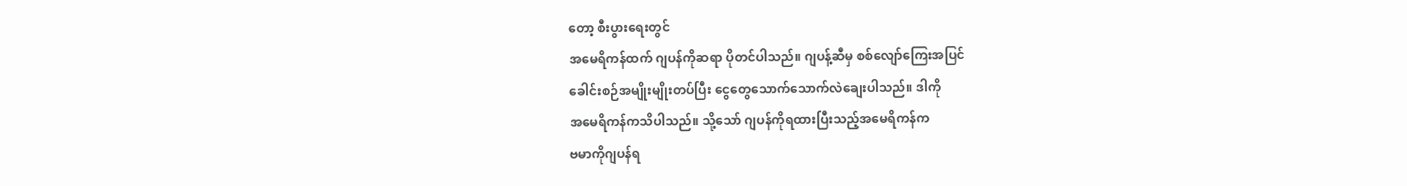တော့ စီးပွားရေးတွင်
အမေရိကန်ထက် ဂျပန်ကိုဆရာ ပိုတင်ပါသည်။ ဂျပန့်ဆီမှ စစ်လျော်ကြေးအပြင်
ခေါင်းစဉ်အမျိုးမျိုးတပ်ပြီး ငွေတွေသောက်သောက်လဲချေးပါသည်။ ဒါကို
အမေရိကန်ကသိပါသည်။ သို့သော် ဂျပန်ကိုရထားပြီးသည့်အမေရိကန်က
ဗမာကိုဂျပန်ရ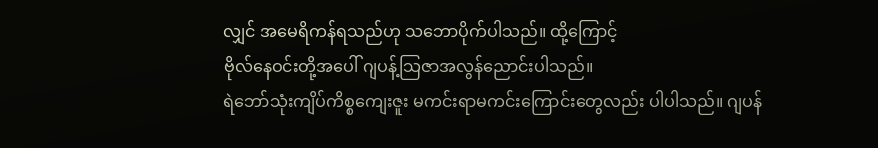လျှင် အမေရိကန်ရသည်ဟု သဘောပိုက်ပါသည်။ ထို့ကြောင့်
ဗိုလ်နေဝင်းတို့အပေါ် ဂျပန့်သြဇာအလွန်ညောင်းပါသည်။
ရဲဘော်သုံးကျိပ်ကိစ္စကျေးဇူး မကင်းရာမကင်းကြောင်းတွေလည်း ပါပါသည်။ ဂျပန်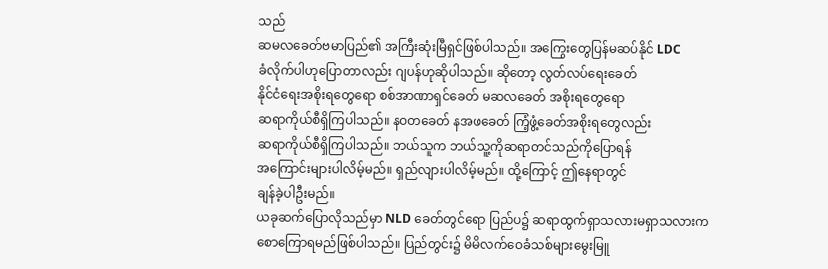သည်
ဆမလခေတ်ဗမာပြည်၏ အကြီးဆုံးမြီရှင်ဖြစ်ပါသည်။ အကြွေးတွေပြန်မဆပ်နိုင် LDC
ခံလိုက်ပါဟုပြောတာလည်း ဂျပန်ဟုဆိုပါသည်။ ဆိုတော့ လွတ်လပ်ရေးခေတ်
နိုင်ငံရေးအစိုးရတွေရော စစ်အာဏာရှင်ခေတ် မဆလခေတ် အစိုးရတွေရော
ဆရာကိုယ်စီရှိကြပါသည်။ နဝတခေတ် နအဖခေတ် ကြံ့ဖွံ့ခေတ်အစိုးရတွေလည်း
ဆရာကိုယ်စီရှိကြပါသည်။ ဘယ်သူက ဘယ်သူ့ကိုဆရာတင်သည်ကိုပြောရန်
အကြောင်းများပါလိမ့်မည်။ ရှည်လျားပါလိမ့်မည်။ ထို့ကြောင့် ဤနေရာတွင်
ချန်ခဲ့ပါဦးမည်။
ယခုဆက်ပြောလိုသည်မှာ NLD ခေတ်တွင်ရော ပြည်ပ၌ ဆရာထွက်ရှာသလားမရှာသလားက
စောကြောရမည်ဖြစ်ပါသည်။ ပြည်တွင်း၌ မိမိလက်ဝေခံသစ်များမွေးမြူ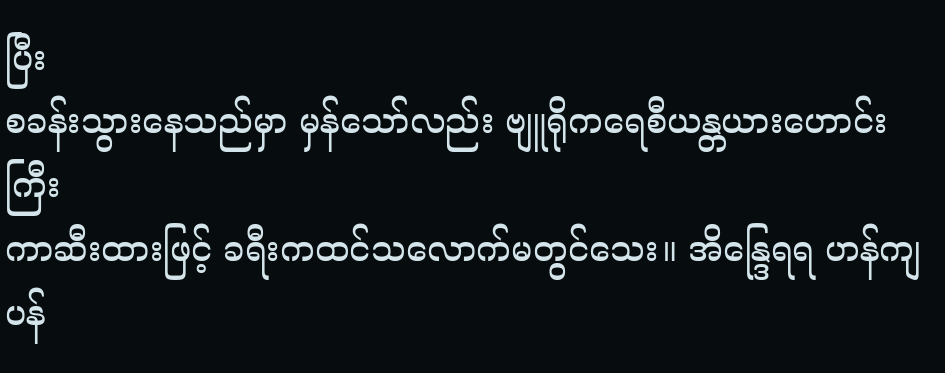ပြီး
စခန်းသွားနေသည်မှာ မှန်သော်လည်း ဗျူရိုကရေစီယန္တယားဟောင်းကြီး
ကာဆီးထားဖြင့် ခရီးကထင်သလောက်မတွင်သေး။ အိန္ဒြေရရ ဟန်ကျပန်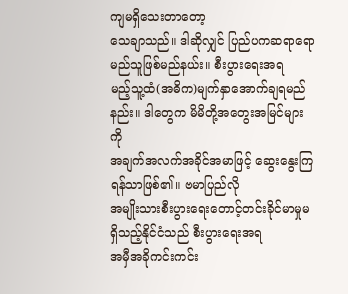ကျမရှိသေးတာတော့
သေချာသည်။ ဒါဆိုလျှင် ပြည်ပကဆရာရော မည်သူဖြစ်မည်နယ်း။ စီးပွားရေးအရ
မည့်သူ့ထံ(အဓိက)မျက်နှာအောက်ချရမည်နည်း။ ဒါတွေက မိမိတို့အတွေးအမြင်များကို
အချက်အလက်အခိုင်အမာဖြင့် ဆွေးနွေးကြရန်သာဖြစ်၏။ ဗမာပြည်လို
အမျိုးသားစီးပွားရေးတောင့်တင်းခိုင်မာမှုမရှိသည့်နိုင်ငံသည် စီးပွားရေးအရ
အမှီအခိုကင်းကင်း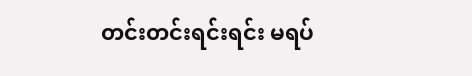တင်းတင်းရင်းရင်း မရပ်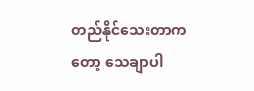တည်နိုင်သေးတာကတော့ သေချာပါ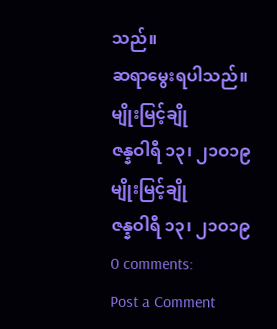သည်။
ဆရာမွေးရပါသည်။
မျိုးမြင့်ချို
ဇန္နဝါရီ ၁၃၊ ၂၁ဝ၁၉
မျိုးမြင့်ချို
ဇန္နဝါရီ ၁၃၊ ၂၁ဝ၁၉
0 comments:
Post a Comment